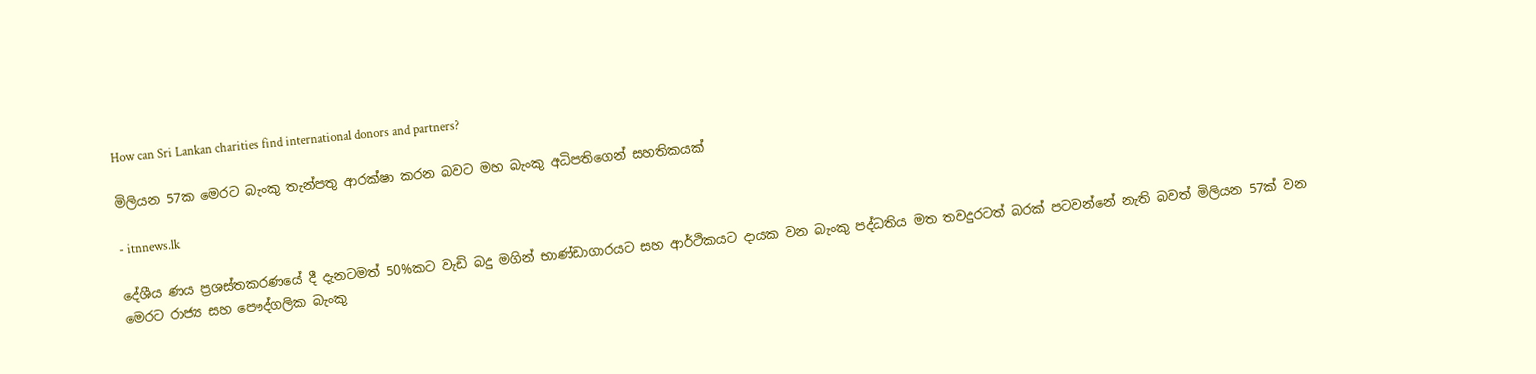How can Sri Lankan charities find international donors and partners?

මිලියන 57ක මෙරට බැංකු තැන්පතු ආරක්ෂා කරන බවට මහ බැංකු අධිපතිගෙන් සහතිකයක්

- itnnews.lk

දේශීය ණය ප්‍රශස්තකරණයේ දී දැනටමත් 50%කට වැඩි බදු මගින් භාණ්ඩාගාරයට සහ ආර්ථිකයට දායක වන බැංකු පද්ධතිය මත තවදුරටත් බරක් පටවන්නේ නැති බවත් මිලියන 57ක් වන මෙරට රාජ්‍ය සහ පෞද්ගලික බැංකු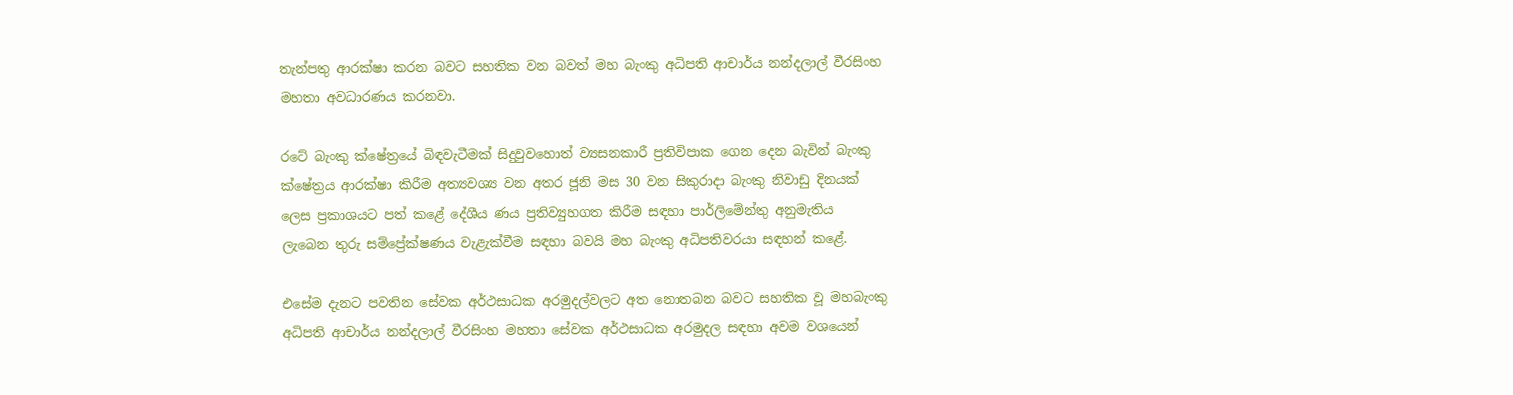තැන්පතු ආරක්ෂා කරන බවට සහතික වන බවත් මහ බැංකු අධිපති ආචාර්ය නන්දලාල් වීරසිංහ මහතා අවධාරණය කරනවා.

රටේ බැංකු ක්ෂේත්‍රයේ බිඳවැටීමක් සිදුවුවහොත් ව්‍යසනකාරී ප්‍රතිවිපාක ගෙන දෙන බැවින් බැංකු ක්ෂේත්‍රය ආරක්ෂා කිරීම අත්‍යවශ්‍ය වන අතර ජූනි මස 30 වන සිකුරාදා බැංකු නිවාඩු දිනයක් ලෙස ප්‍රකාශයට පත් කළේ දේශීය ණය ප්‍රතිව්‍යුහගත කිරීම සඳහා පාර්ලිමේන්තු අනුමැතිය ලැබෙන තුරු සම්ප්‍රේක්ෂණය වැළැක්වීම සඳහා බවයි මහ බැංකු අධිපතිවරයා සඳහන් කළේ.

එසේම දැනට පවතින සේවක අර්ථසාධක අරමුදල්වලට අත නොතබන බවට සහතික වූ මහබැංකු අධිපති ආචාර්ය නන්දලාල් වීරසිංහ මහතා සේවක අර්ථසාධක අරමුදල සඳහා අවම වශයෙන්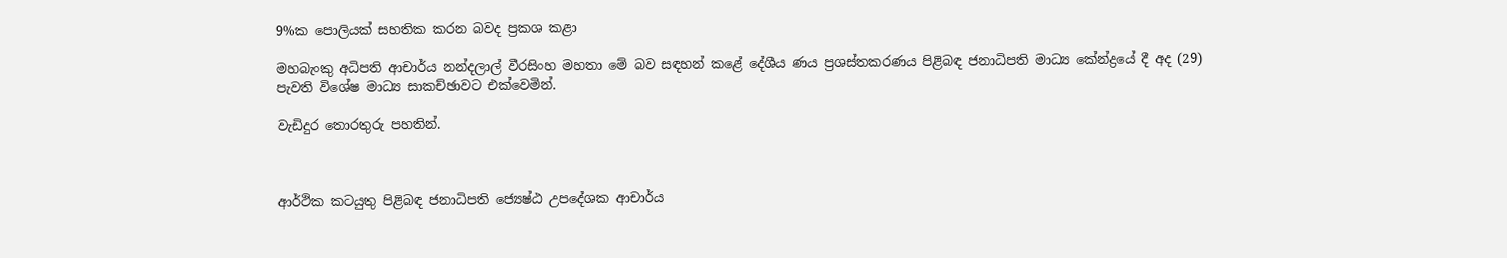9%ක පොලියක් සහතික කරන බවද ප්‍රකශ කළා

මහබැංකු අධිපති ආචාර්ය නන්දලාල් වීරසිංහ මහතා මේ බව සඳහන් කළේ දේශීය ණය ප්‍රශස්තකරණය පිළිබඳ ජනාධිපති මාධ්‍ය කේන්ද්‍රයේ දී අද (29) පැවති විශේෂ මාධ්‍ය සාකච්ඡාවට එක්වෙමින්.

වැඩිදුර තොරතුරු පහතින්.



ආර්ථික කටයුතු පිළිබඳ ජනාධිපති ජ්‍යෙෂ්ඨ උපදේශක ආචාර්ය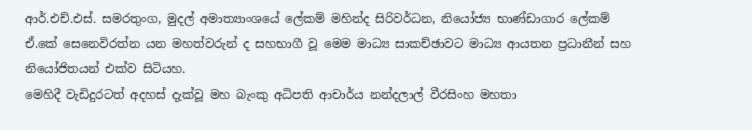ආර්.එච්.එස්. සමරතුංග, මුදල් අමාත්‍යාංශයේ ලේකම් මහින්ද සිරිවර්ධන, නියෝජ්‍ය භාණ්ඩාගාර ලේකම් ඒ.කේ සෙනෙවිරත්න යන මහත්වරුන් ද සහභාගී වූ මෙම මාධ්‍ය සාකච්ඡාවට මාධ්‍ය ආයතන ප්‍රධානීන් සහ නියෝජිතයන් එක්ව සිටියහ.
මෙහිදී වැඩිදුරටත් අදහස් දැක්වූ මහ බැංකු අධිපති ආචාර්ය නන්දලාල් වීරසිංහ මහතා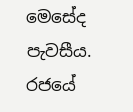මෙසේද පැවසීය.
රජයේ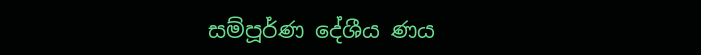සම්පූර්ණ දේශීය ණය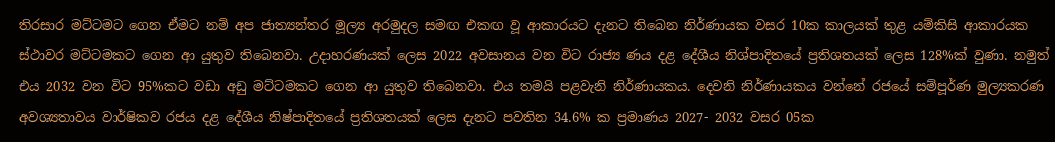තිරසාර මට්ටමට ගෙන ඒමට නම් අප ජාත්‍යන්තර මූල්‍ය අරමුදල සමඟ එකඟ වූ ආකාරයට දැනට තිබෙන නිර්ණායක වසර 10ක කාලයක් තුළ යම්කිසි ආකාරයක ස්ථාවර මට්ටමකට ගෙන ආ යුතුව තිබෙනවා. උදාහරණයක් ලෙස 2022 අවසානය වන විට රාජ්‍ය ණය දළ දේශීය නිශ්පාදිතයේ ප්‍රතිශතයක් ලෙස 128%ක් වුණා. නමුත් එය 2032 වන විට 95%කට වඩා අඩු මට්ටමකට ගෙන ආ යුතුව තිබෙනවා. එය තමයි පළවැනි නිර්ණායකය. දෙවනි නිර්ණායකය වන්නේ රජයේ සම්පූර්ණ මුල්‍යකරණ අවශ්‍යතාවය වාර්ෂිකව රජය දළ දේශීය නිෂ්පාදිතයේ ප්‍රතිශතයක් ලෙස දැනට පවතින 34.6% ක ප්‍රමාණය 2027- 2032 වසර 05ක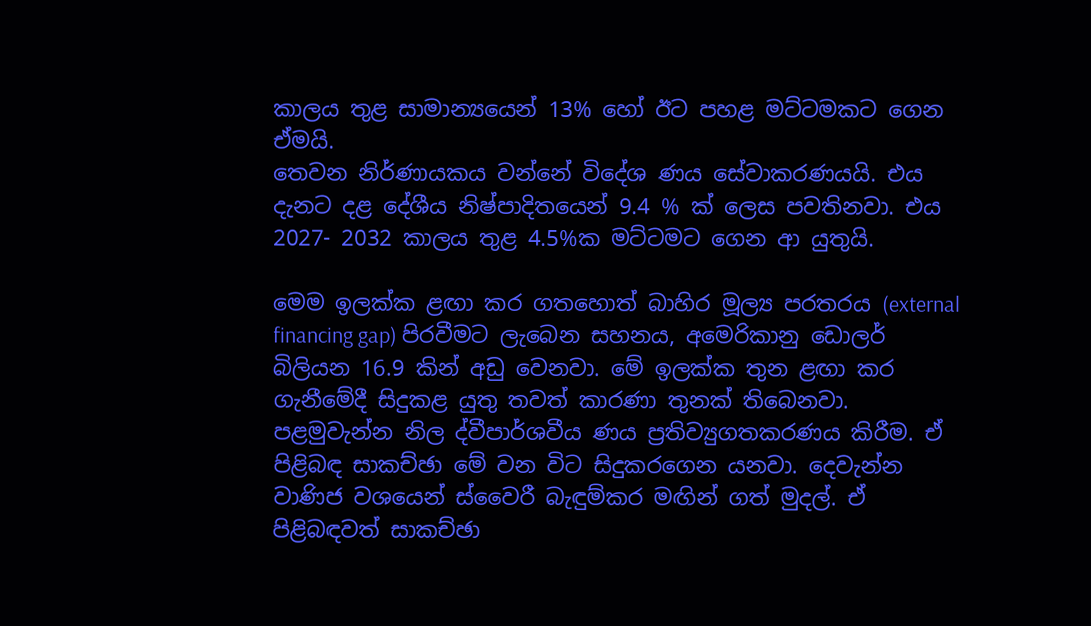කාලය තුළ සාමාන්‍යයෙන් 13% හෝ ඊට පහළ මට්ටමකට ගෙන ඒමයි.
තෙවන නිර්ණායකය වන්නේ විදේශ ණය සේවාකරණයයි. එය දැනට දළ දේශීය නිෂ්පාදිතයෙන් 9.4 % ක් ලෙස පවතිනවා. එය 2027- 2032 කාලය තුළ 4.5%ක මට්ටමට ගෙන ආ යුතුයි.

මෙම ඉලක්ක ළඟා කර ගතහොත් බාහිර මූල්‍ය පරතරය (external financing gap) පිරවීමට ලැබෙන සහනය, අමෙරිකානු ඩොලර් බිලියන 16.9 කින් අඩු වෙනවා. මේ ඉලක්ක තුන ළඟා කර ගැනීමේදී සිදුකළ යුතු තවත් කාරණා තුනක් තිබෙනවා.
පළමුවැන්න නිල ද්වීපාර්ශවීය ණය ප්‍රතිව්‍යුගතකරණය කිරීම. ඒ පිළිබඳ සාකච්ඡා මේ වන විට සිදුකරගෙන යනවා. දෙවැන්න වාණිජ වශයෙන් ස්වෛරී බැඳුම්කර මඟින් ගත් මුදල්. ඒ පිළිබඳවත් සාකච්ඡා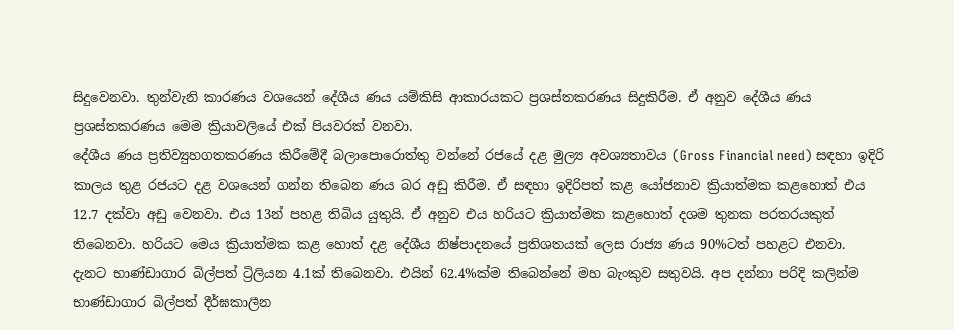සිදුවෙනවා. තුන්වැනි කාරණය වශයෙන් දේශීය ණය යම්කිසි ආකාරයකට ප්‍රශස්තකරණය සිදුකිරීම. ඒ අනුව දේශීය ණය ප්‍රශස්තකරණය මෙම ක්‍රියාවලියේ එක් පියවරක් වනවා.
දේශීය ණය ප්‍රතිව්‍යුහගතකරණය කිරීමේදී බලාපොරොත්තු වන්නේ රජයේ දළ මුල්‍ය අවශ්‍යතාවය (Gross Financial need) සඳහා ඉදිරි කාලය තුළ රජයට දළ වශයෙන් ගන්න තිබෙන ණය බර අඩු කිරීම. ඒ සඳහා ඉදිරිපත් කළ යෝජනාව ක්‍රියාත්මක කළහොත් එය 12.7 දක්වා අඩු වෙනවා. එය 13න් පහළ තිබිය යුතුයි. ඒ අනුව එය හරියට ක්‍රියාත්මක කළහොත් දශම තුනක පරතරයකුත් තිබෙනවා. හරියට මෙය ක්‍රියාත්මක කළ හොත් දළ දේශීය නිෂ්පාදනයේ ප්‍රතිශතයක් ලෙස රාජ්‍ය ණය 90%ටත් පහළට එනවා.
දැනට භාණ්ඩාගාර බිල්පත් ට්‍රිලියන 4.1ක් තිබෙනවා. එයින් 62.4%ක්ම තිබෙන්නේ මහ බැංකුව සතුවයි. අප දන්නා පරිදි කලින්ම භාණ්ඩාගාර බිල්පත් දීර්ඝකාලීන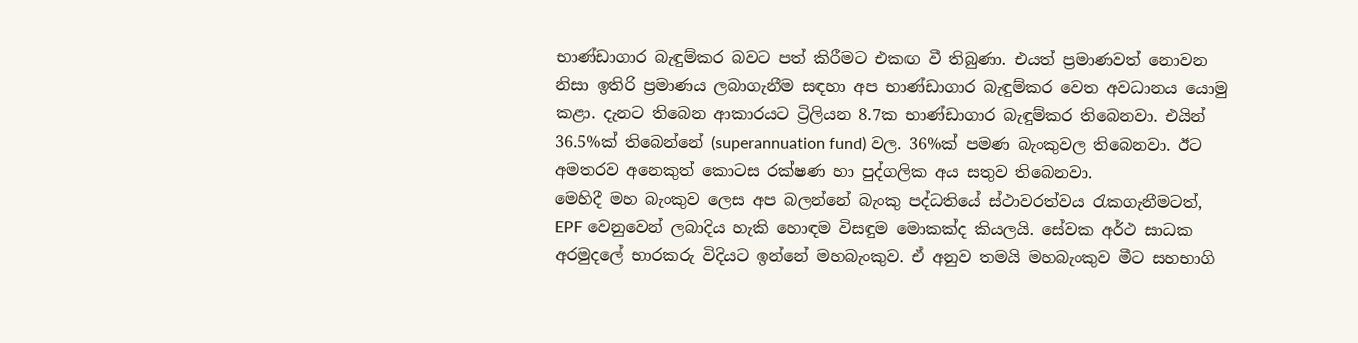භාණ්ඩාගාර බැඳුම්කර බවට පත් කිරීමට එකඟ වී තිබුණා. එයත් ප්‍රමාණවත් නොවන නිසා ඉතිරි ප්‍රමාණය ලබාගැනීම සඳහා අප භාණ්ඩාගාර බැඳුම්කර වෙත අවධානය යොමු කළා. දැනට තිබෙන ආකාරයට ට්‍රිලියන 8.7ක භාණ්ඩාගාර බැඳුම්කර තිබෙනවා. එයින් 36.5%ක් තිබෙන්නේ (superannuation fund) වල. 36%ක් පමණ බැංකුවල තිබෙනවා. ඊට අමතරව අනෙකුත් කොටස රක්ෂණ හා පුද්ගලික අය සතුව තිබෙනවා.
මෙහිදී මහ බැංකුව ලෙස අප බලන්නේ බැංකු පද්ධතියේ ස්ථාවරත්වය රැකගැනීමටත්, EPF වෙනුවෙන් ලබාදිය හැකි හොඳම විසඳුම මොකක්ද කියලයි. සේවක අර්ථ සාධක අරමුදලේ භාරකරු විදියට ඉන්නේ මහබැංකුව. ඒ අනුව තමයි මහබැංකුව මීට සහභාගි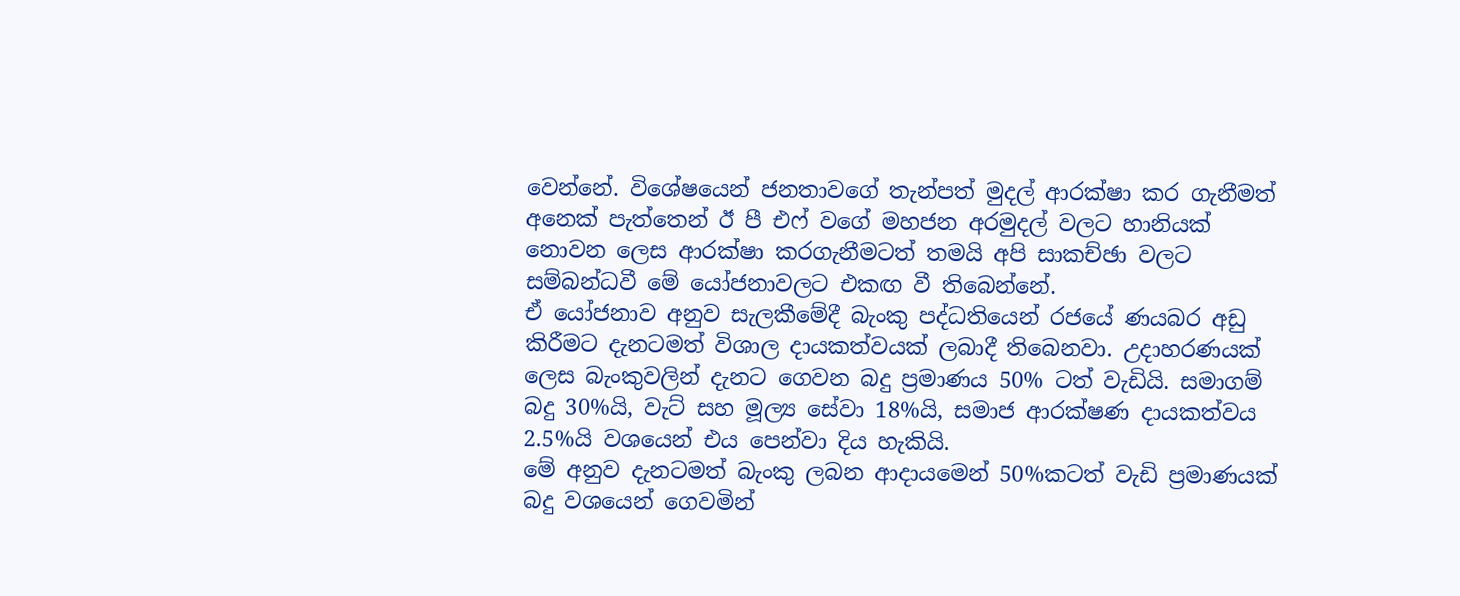වෙන්නේ. විශේෂයෙන් ජනතාවගේ තැන්පත් මුදල් ආරක්ෂා කර ගැනීමත් අනෙක් පැත්තෙන් ඊ පී එෆ් වගේ මහජන අරමුදල් වලට හානියක් නොවන ලෙස ආරක්ෂා කරගැනීමටත් තමයි අපි සාකච්ඡා වලට සම්බන්ධවී මේ යෝජනාවලට එකඟ වී තිබෙන්නේ.
ඒ යෝජනාව අනුව සැලකීමේදී බැංකු පද්ධතියෙන් රජයේ ණයබර අඩු කිරීමට දැනටමත් විශාල දායකත්වයක් ලබාදී තිබෙනවා. උදාහරණයක් ලෙස බැංකුවලින් දැනට ගෙවන බදු ප්‍රමාණය 50% ටත් වැඩියි. සමාගම් බදු 30%යි, වැට් සහ මූල්‍ය සේවා 18%යි, සමාජ ආරක්ෂණ දායකත්වය 2.5%යි වශයෙන් එය පෙන්වා දිය හැකියි.
මේ අනුව දැනටමත් බැංකු ලබන ආදායමෙන් 50%කටත් වැඩි ප්‍රමාණයක් බදු වශයෙන් ගෙවමින්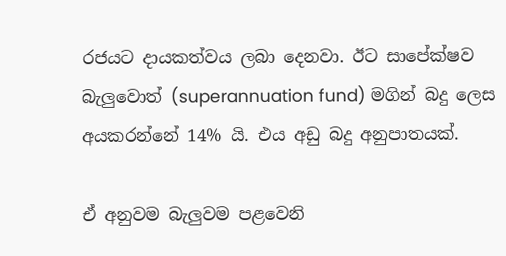රජයට දායකත්වය ලබා දෙනවා. ඊට සාපේක්ෂව බැලුවොත් (superannuation fund) මගින් බදු ලෙස අයකරන්නේ 14% යි. එය අඩු බදු අනුපාතයක්.

ඒ අනුවම බැලුවම පළවෙනි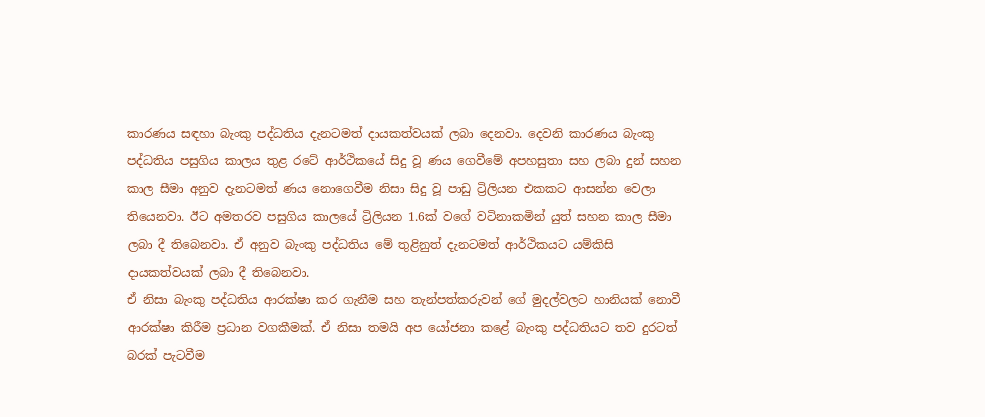කාරණය සඳහා බැංකු පද්ධතිය දැනටමත් දායකත්වයක් ලබා දෙනවා. දෙවනි කාරණය බැංකු පද්ධතිය පසුගිය කාලය තුළ රටේ ආර්ථිකයේ සිදු වූ ණය ගෙවීමේ අපහසුතා සහ ලබා දුන් සහන කාල සීමා අනුව දැනටමත් ණය නොගෙවීම නිසා සිදු වූ පාඩු ට්‍රිලියන එකකට ආසන්න වෙලා තියෙනවා. ඊට අමතරව පසුගිය කාලයේ ට්‍රිලියන 1.6ක් වගේ වටිනාකමින් යුත් සහන කාල සීමා ලබා දී තිබෙනවා. ඒ අනුව බැංකු පද්ධතිය මේ තුළිනුත් දැනටමත් ආර්ථිකයට යම්කිසි දායකත්වයක් ලබා දී තිබෙනවා.
ඒ නිසා බැංකු පද්ධතිය ආරක්ෂා කර ගැනීම සහ තැන්පත්කරුවන් ගේ මුදල්වලට හානියක් නොවී ආරක්ෂා කිරීම ප්‍රධාන වගකීමක්. ඒ නිසා තමයි අප ‍යෝජනා කළේ බැංකු පද්ධතියට තව දුරටත් බරක් පැටවීම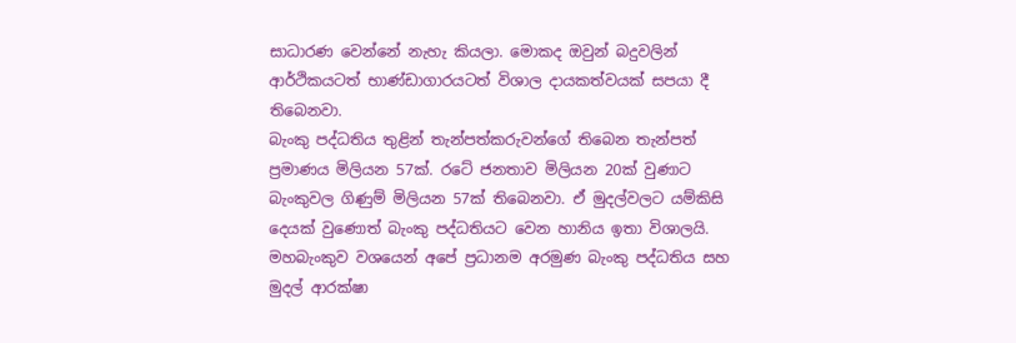සාධාරණ වෙන්නේ නැහැ කියලා. මොකද ඔවුන් බදුවලින් ආර්ථිකයටත් භාණ්ඩාගාරයටත් විශාල දායකත්වයක් සපයා දී තිබෙනවා.
බැංකු පද්ධතිය තුළින් තැන්පත්කරුවන්ගේ තිබෙන තැන්පත් ප්‍රමාණය මිලියන 57ක්. රටේ ජනතාව මිලියන 20ක් වුණාට බැංකුවල ගිණුම් මිලියන 57ක් තිබෙනවා. ඒ මුදල්වලට යම්කිසි දෙයක් වුණොත් බැංකු පද්ධතියට වෙන හානිය ඉතා විශාලයි. මහබැංකුව වශයෙන් අපේ ප්‍රධානම අරමුණ බැංකු පද්ධතිය සහ මුදල් ආරක්ෂා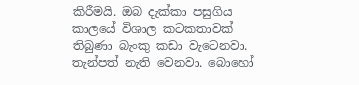කිරීමයි. ඔබ දැක්කා පසුගිය කාලයේ විශාල කටකතාවක් තිබුණා බැංකු කඩා වැටෙනවා. තැන්පත් නැති වෙනවා. බොහෝ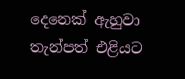දෙනෙක් ඇහුවා තැන්පත් එළියට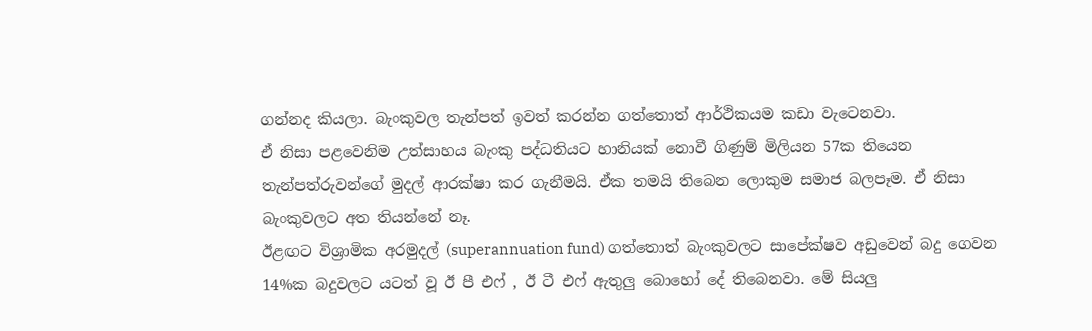ගන්නද කියලා. බැංකුවල තැන්පත් ඉවත් කරන්න ගත්තොත් ආර්ථිකයම කඩා වැටෙනවා.
ඒ නිසා පළවෙනිම උත්සාහය බැංකු පද්ධතියට හානියක් නොවී ගිණුම් මිලියන 57ක තියෙන තැන්පත්රුවන්ගේ මුදල් ආරක්ෂා කර ගැනීමයි. ඒක තමයි තිබෙන ලොකුම සමාජ බලපෑම. ඒ නිසා බැංකුවලට අත තියන්නේ නෑ.
ඊළඟට විශ්‍රාමික අරමුදල් (superannuation fund) ගත්තොත් බැංකුවලට සාපේක්ෂව අඩුවෙන් බදු ගෙවන 14%ක බදුවලට යටත් වූ ඊ පී එෆ් , ඊ ටී එෆ් ඇතුලු බොහෝ දේ තිබෙනවා. මේ සියලු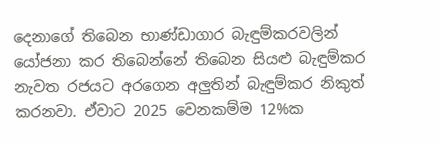දෙනාගේ තිබෙන භාණ්ඩාගාර බැඳුම්කරවලින් යෝජනා කර තිබෙන්නේ තිබෙන සියළු බැඳුම්කර නැවත රජයට අරගෙන අලුතින් බැඳුම්කර නිකුත් කරනවා. ඒවාට 2025 වෙනකම්ම 12%ක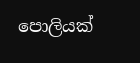පොලියක්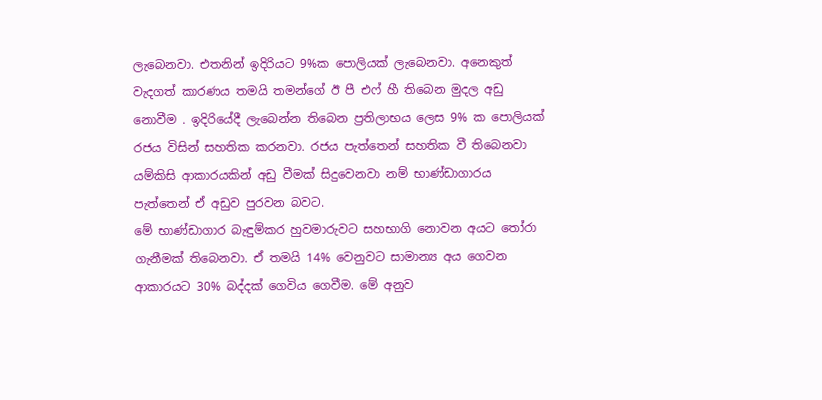ලැබෙනවා. එතනින් ඉදිරියට 9%ක පොලියක් ලැබෙනවා. අනෙකුත් වැදගත් කාරණය තමයි තමන්ගේ ඊ පී එෆ් හී තිබෙන මුදල අඩු නොවීම . ඉදිරියේදී ලැබෙන්න තිබෙන ප්‍රතිලාභය ලෙස 9% ක පොලියක් රජය විසින් සහතික කරනවා. රජය පැත්තෙන් සහතික වී තිබෙනවා යම්කිසි ආකාරයකින් අඩු වීමක් සිදුවෙනවා නම් භාණ්ඩාගාරය පැත්තෙන් ඒ අඩුව පුරවන බවට.
මේ භාණ්ඩාගාර බැඳුම්කර හුවමාරුවට සහභාගි නොවන අයට තෝරා ගැනීමක් තිබෙනවා. ඒ තමයි 14% වෙනුවට සාමාන්‍ය අය ගෙවන ආකාරයට 30% බද්දක් ගෙවිය ගෙවීම. මේ අනුව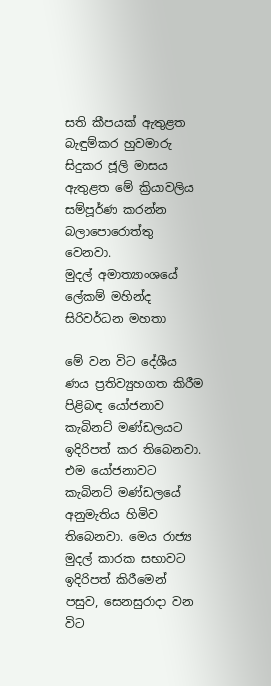සති කීපයක් ඇතුළත බැඳුම්කර හුවමාරු සිදුකර ජූලි මාසය ඇතුළත මේ ක්‍රියාවලිය සම්පූර්ණ කරන්න බලාපොරොත්තු වෙනවා.
මුදල් අමාත්‍යාංශයේ ලේකම් මහින්ද සිරිවර්ධන මහතා

මේ වන විට දේශීය ණය ප්‍රතිව්‍යුහගත කිරීම පිළිබඳ යෝජනාව කැබිනට් මණ්ඩලයට ඉදිරිපත් කර තිබෙනවා. එම යෝජනාවට කැබිනට් මණ්ඩලයේ අනුමැතිය හිමිව තිබෙනවා. මෙය රාජ්‍ය මුදල් කාරක සභාවට ඉදිරිපත් කිරීමෙන් පසුව, සෙනසුරාදා වන විට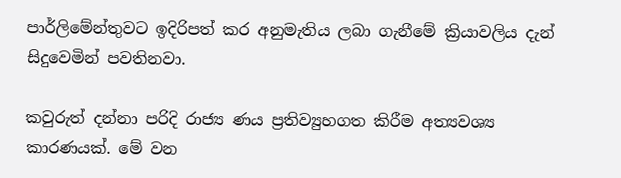පාර්ලිමේන්තුවට ඉදිරිපත් කර අනුමැතිය ලබා ගැනීමේ ක්‍රියාවලිය දැන් සිදුවෙමින් පවතිනවා.

කවුරුත් දන්නා පරිදි රාජ්‍ය ණය ප්‍රතිව්‍යුහගත කිරීම අත්‍යවශ්‍ය කාරණයක්. මේ වන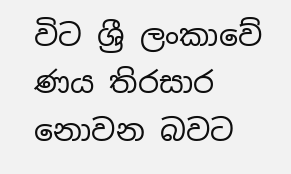විට ශ්‍රී ලංකාවේ ණය තිරසාර නොවන බවට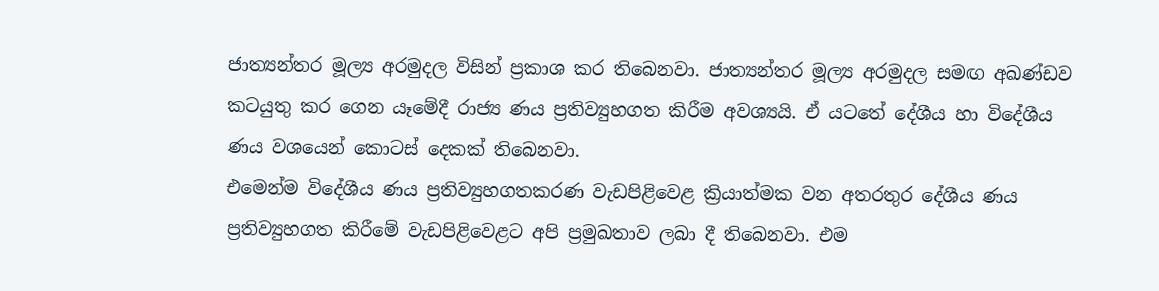ජාත්‍යන්තර මූල්‍ය අරමුදල විසින් ප්‍රකාශ කර තිබෙනවා. ජාත්‍යන්තර මූල්‍ය අරමුදල සමඟ අඛණ්ඩව කටයුතු කර ගෙන යෑමේදී රාජ්‍ය ණය ප්‍රතිව්‍යුහගත කිරීම අවශ්‍යයි. ඒ යටතේ දේශීය හා විදේශීය ණය වශයෙන් කොටස් දෙකක් තිබෙනවා.
එමෙන්ම විදේශීය ණය ප්‍රතිව්‍යුහගතකරණ වැඩපිළිවෙළ ක්‍රියාත්මක වන අතරතුර දේශීය ණය ප්‍රතිව්‍යුහගත කිරීමේ වැඩපිළිවෙළට අපි ප්‍රමුඛතාව ලබා දී තිබෙනවා. එම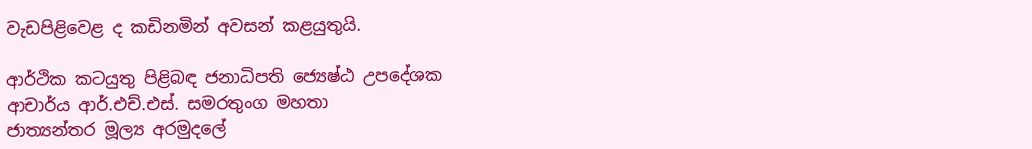වැඩපිළිවෙළ ද කඩිනමින් අවසන් කළයුතුයි.

ආර්ථික කටයුතු පිළිබඳ ජනාධිපති ජ්‍යෙෂ්ඨ උපදේශක
ආචාර්ය ආර්.එච්.එස්. සමරතුංග මහතා
ජාත්‍යන්තර මූල්‍ය අරමුදලේ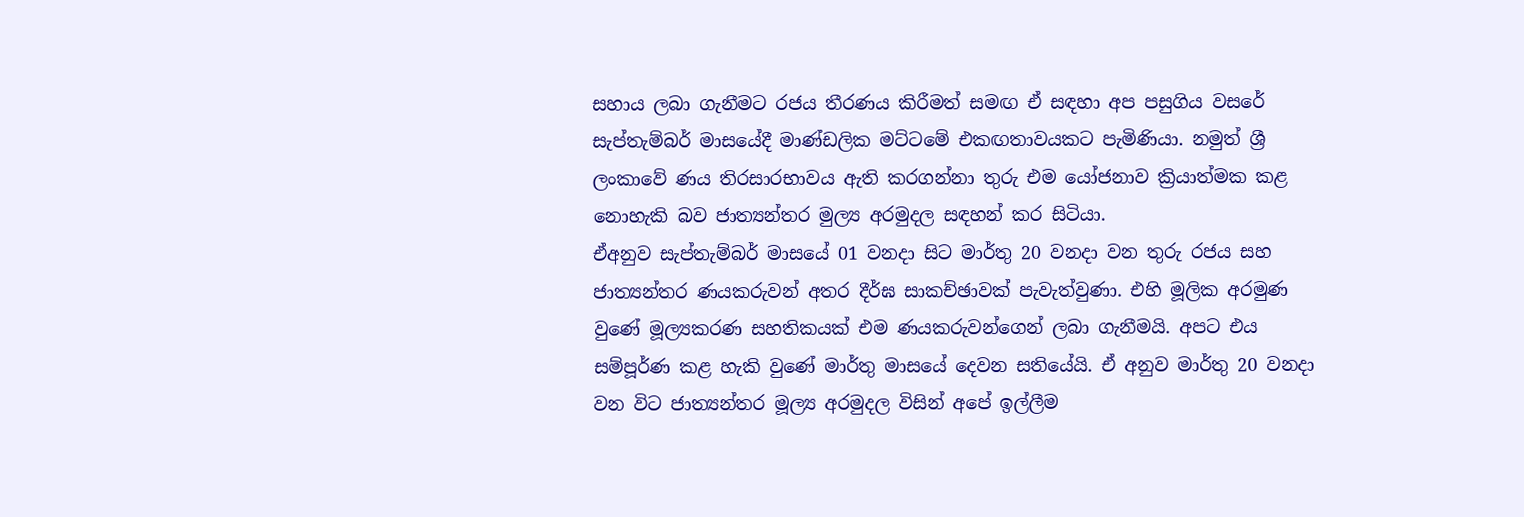සහාය ලබා ගැනීමට රජය තීරණය කිරීමත් සමඟ ඒ සඳහා අප පසුගිය වසරේ සැප්තැම්බර් මාසයේදී මාණ්ඩලික මට්ටමේ එකඟතාවයකට පැමිණියා. නමුත් ශ්‍රී ලංකාවේ ණය තිරසාරභාවය ඇති කරගන්නා තුරු එම යෝජනාව ක්‍රියාත්මක කළ නොහැකි බව ජාත්‍යන්තර මුල්‍ය අරමුදල සඳහන් කර සිටියා.
ඒඅනුව සැප්තැම්බර් මාසයේ 01 වනදා සිට මාර්තු 20 වනදා වන තුරු රජය සහ ජාත්‍යන්තර ණයකරුවන් අතර දීර්ඝ සාකච්ඡාවක් පැවැත්වුණා. එහි මූලික අරමුණ වුණේ මූල්‍යකරණ සහතිකයක් එම ණයකරුවන්ගෙන් ලබා ගැනීමයි. අපට එය සම්පූර්ණ කළ හැකි වුණේ මාර්තු මාසයේ දෙවන සතියේයි. ඒ අනුව මාර්තු 20 වනදා වන විට ජාත්‍යන්තර මූල්‍ය අරමුදල විසින් අපේ ඉල්ලීම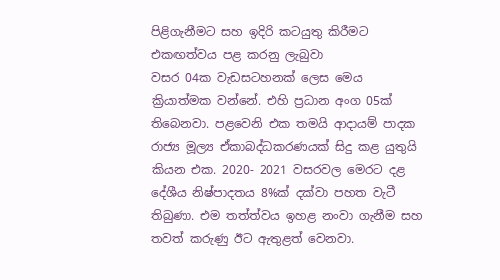පිළිගැනීමට සහ ඉදිරි කටයුතු කිරීමට එකඟත්වය පළ කරනු ලැබුවා
වසර 04ක වැඩසටහනක් ලෙස මෙය ක්‍රියාත්මක වන්නේ. එහි ප්‍රධාන අංග 05ක් තිබෙනවා. පළවෙනි එක තමයි ආදායම් පාදක රාජ්‍ය මූල්‍ය ඒකාබද්ධකරණයක් සිදු කළ යුතුයි කියන එක. 2020- 2021 වසරවල මෙරට දළ දේශීය නිෂ්පාදතය 8%ක් දක්වා පහත වැටී තිබුණා. එම තත්ත්වය ඉහළ නංවා ගැනීම සහ තවත් කරුණු ඊට ඇතුළත් වෙනවා.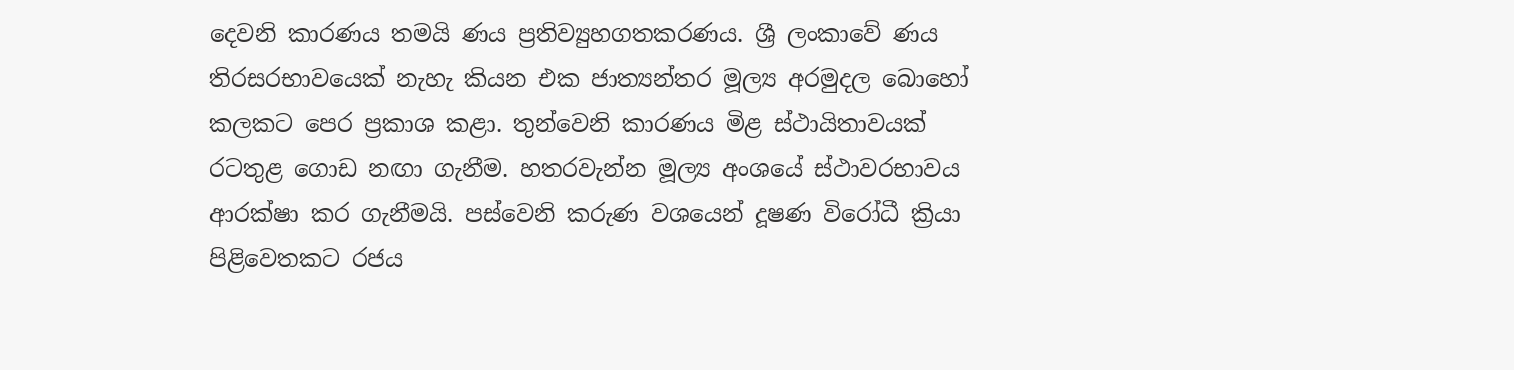දෙවනි කාරණය තමයි ණය ප්‍රතිව්‍යුහගතකරණය. ශ්‍රී ලංකාවේ ණය තිරසරභාවයෙක් නැහැ කියන එක ජාත්‍යන්තර මූල්‍ය අරමුදල බොහෝ කලකට පෙර ප්‍රකාශ කළා. තුන්වෙනි කාරණය මිළ ස්ථායිතාවයක් රටතුළ ගොඩ නඟා ගැනීම. හතරවැන්න මූල්‍ය අංශයේ ස්ථාවරභාවය ආරක්ෂා කර ගැනීමයි. පස්වෙනි කරුණ වශයෙන් දූෂණ විරෝධී ක්‍රියා පිළිවෙතකට රජය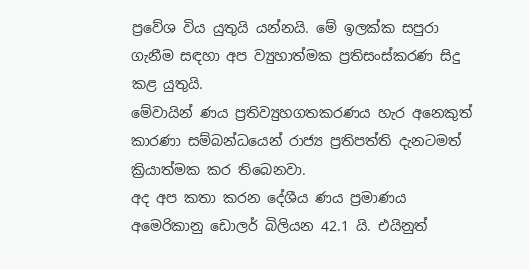ප්‍රවේශ විය යුතුයි යන්නයි. මේ ඉලක්ක සපුරා ගැනීම සඳහා අප ව්‍යුහාත්මක ප්‍රතිසංස්කරණ සිදු කළ යුතුයි.
මේවායින් ණය ප්‍රතිව්‍යුහගතකරණය හැර අනෙකුත් කාරණා සම්බන්ධයෙන් රාජ්‍ය ප්‍රතිපත්ති දැනටමත් ක්‍රියාත්මක කර තිබෙනවා.
අද අප කතා කරන දේශීය ණය ප්‍රමාණය අමෙරිකානු ඩොලර් බිලියන 42.1 යි. එයිනුත්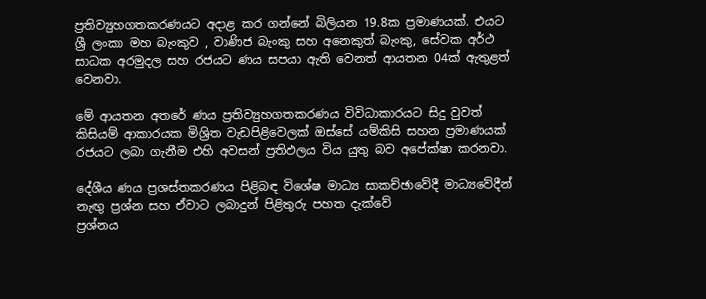ප්‍රතිව්‍යුහගතකරණයට අදාළ කර ගන්නේ බිලියන 19.8ක ප්‍රමාණයක්. එයට ශ්‍රී ලංකා මහ බැංකුව , වාණිජ බැංකු සහ අනෙකුත් බැංකු, සේවක අර්ථ සාධක අරමුදල සහ රජයට ණය සපයා ඇති වෙනත් ආයතන 04ක් ඇතුළත් වෙනවා.

මේ ආයතන අතරේ ණය ප්‍රතිව්‍යුහගතකරණය විවිධාකාරයට සිදු වුවත් කිසියම් ආකාරයක මිශ්‍රිත වැඩපිළිවෙලක් ඔස්සේ යම්කිසි සහන ප්‍රමාණයක් රජයට ලබා ගැනීම එහි අවසන් ප්‍රතිඵලය විය යුතු බව අපේක්ෂා කරනවා.

දේශීය ණය ප්‍රශස්තකරණය පිළිබඳ විශේෂ මාධ්‍ය සාකච්ඡාවේදී මාධ්‍යවේදීන් නැඟු ප්‍රශ්න සහ ඒවාට ලබාදුන් පිළිතුරු පහත දැක්වේ
ප්‍රශ්නය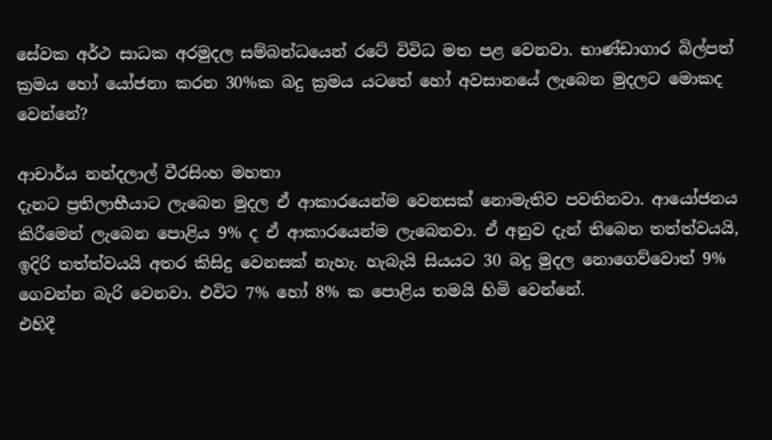සේවක අර්ථ සාධක අරමුදල සම්බන්ධයෙන් රටේ විවිධ මත පළ වෙනවා. භාණ්ඩාගාර බිල්පත් ක්‍රමය හෝ යෝජනා කරන 30%ක බදු ක්‍රමය යටතේ හෝ අවසානයේ ලැබෙන මුදලට මොකද වෙන්නේ?

ආචාර්ය නන්දලාල් වීරසිංහ මහතා
දැනට ප්‍රතිලාභීයාට ලැබෙන මුදල ඒ ආකාරයෙන්ම වෙනසක් නොමැතිව පවතිනවා. ආයෝජනය කිරීමෙන් ලැබෙන පොළිය 9% ද ඒ ආකාරයෙන්ම ලැබෙනවා. ඒ අනුව දැන් තිබෙන තත්ත්වයයි, ඉදිරි තත්ත්වයයි අතර කිසිදු වෙනසක් නැහැ. හැබැයි සියයට 30 බදු මුදල නොගෙව්වොත් 9% ගෙවන්න බැරි වෙනවා. එවිට 7% හෝ 8% ක පොළිය තමයි හිමි වෙන්නේ.
එහිදී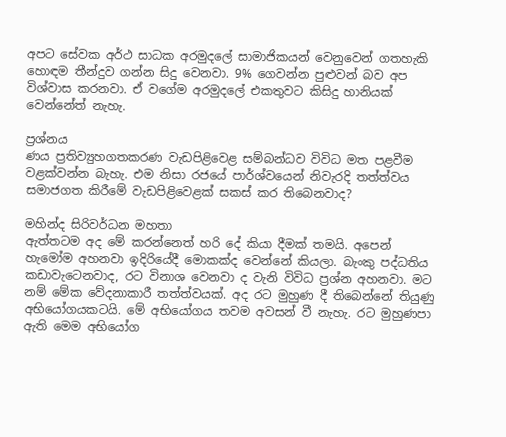අපට සේවක අර්ථ සාධක අරමුදලේ සාමාජිකයන් වෙනුවෙන් ගතහැකි හොඳම තීන්දුව ගන්න සිදු වෙනවා. 9% ගෙවන්න පුළුවන් බව අප විශ්වාස කරනවා. ඒ වගේම අරමුදලේ එකතුවට කිසිදු හානියක් වෙන්නේත් නැහැ.

ප්‍රශ්නය
ණය ප්‍රතිව්‍යුහගතකරණ වැඩපිළිවෙළ සම්බන්ධව විවිධ මත පළවීම වළක්වන්න බැහැ. එම නිසා රජයේ පාර්ශ්වයෙන් නිවැරදි තත්ත්වය සමාජගත කිරීමේ වැඩපිළිවෙළක් සකස් කර තිබෙනවාද?

මහින්ද සිරිවර්ධන මහතා
ඇත්තටම අද මේ කරන්නෙත් හරි දේ කියා දීමක් තමයි. අපෙන් හැමෝම අහනවා ඉදිරියේදී මොකක්ද වෙන්නේ කියලා. බැංකු පද්ධතිය කඩාවැටෙනවාද, රට විනාශ වෙනවා ද වැනි විවිධ ප්‍රශ්න අහනවා. මට නම් මේක වේදනාකාරී තත්ත්වයක්. අද රට මුහුණ දී තිබෙන්නේ තියුණු අභියෝගයකටයි. මේ අභියෝගය තවම අවසන් වී නැහැ. රට මුහුණපා ඇති මෙම අභියෝග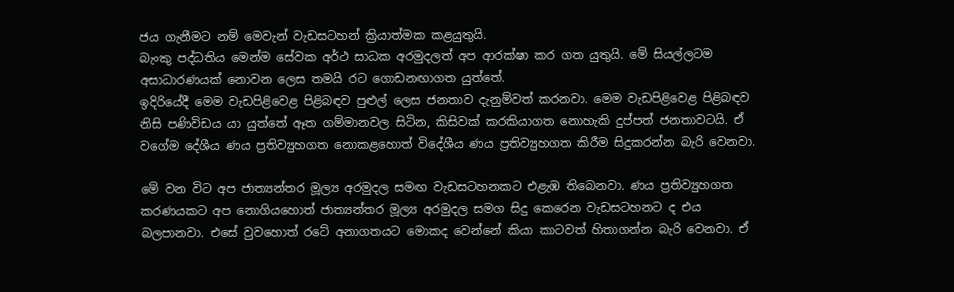ජය ගැනීමට නම් මෙවැන් වැඩසටහන් ක්‍රියාත්මක කළයුතුයි.
බැංකු පද්ධතිය මෙන්ම සේවක අර්ථ සාධක අරමුදලත් අප ආරක්ෂා කර ගත යුතුයි. මේ සියල්ලටම අසාධාරණයක් නොවන ලෙස තමයි රට ගොඩනඟාගත යුත්තේ.
ඉදිරියේදී මෙම වැඩපිළිවෙළ පිළිබඳව පුළුල් ලෙස ජනතාව දැනුම්වත් කරනවා. මෙම වැඩපිළිවෙළ පිළිබඳව නිසි පණිවිඩය යා යුත්තේ ඈත ගම්මානවල සිටින, කිසිවක් කරකියාගත නොහැකි දුප්පත් ජනතාවටයි. ඒ වගේම දේශීය ණය ප්‍රතිව්‍යුහගත නොකළහොත් විදේශීය ණය ප්‍රතිව්‍යුහගත කිරීම සිදුකරන්න බැරි වෙනවා.

මේ වන විට අප ජාත්‍යන්තර මූල්‍ය අරමුදල සමඟ වැඩසටහනකට එළැඹ තිබෙනවා. ණය ප්‍රතිව්‍යුහගත කරණයකට අප නොගියහොත් ජාත්‍යන්තර මූල්‍ය අරමුදල සමග සිදු කෙරෙන වැඩසටහනට ද එය බලපානවා. එසේ වුවහොත් රටේ අනාගතයට මොකද වෙන්නේ කියා කාටවත් හිතාගන්න බැරි වෙනවා. ඒ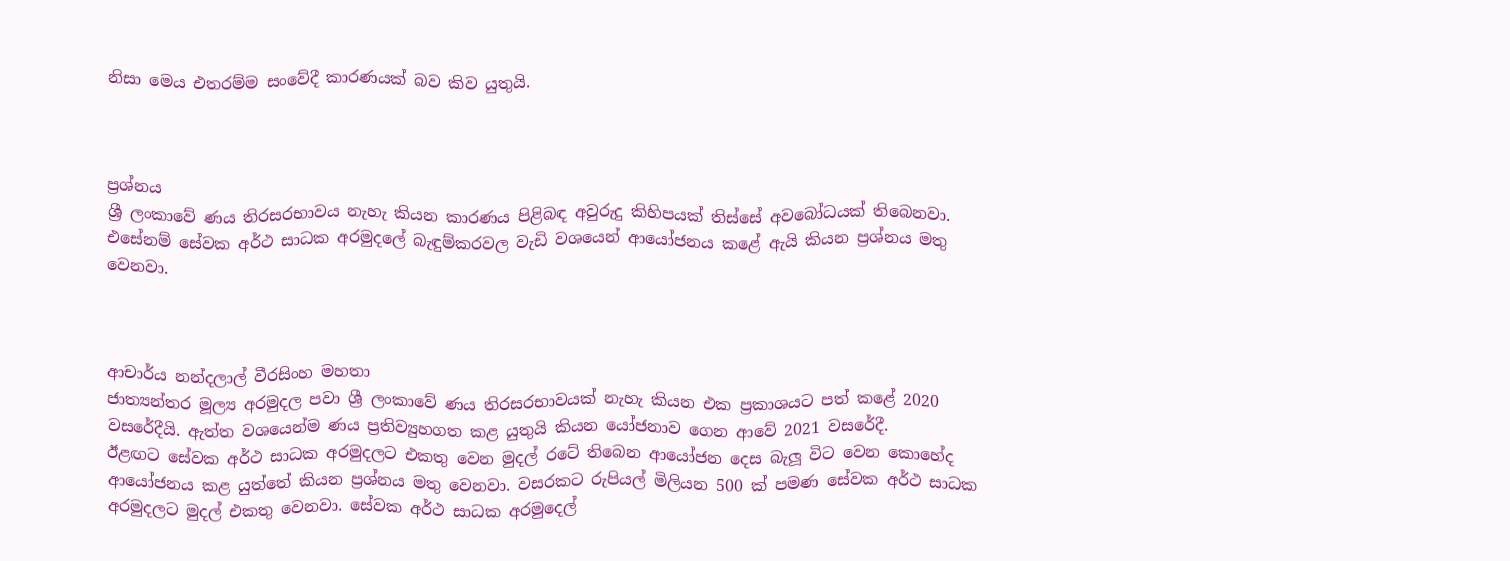නිසා මෙය එතරම්ම සංවේදී කාරණයක් බව කිව යුතුයි.



ප්‍රශ්නය
ශ්‍රී ලංකාවේ ණය තිරසරභාවය නැහැ කියන කාරණය පිළිබඳ අවුරුදු කිහිපයක් තිස්සේ අවබෝධයක් තිබෙනවා. එසේනම් සේවක අර්ථ සාධක අරමුදලේ බැඳුම්කරවල වැඩි වශයෙන් ආයෝජනය කළේ ඇයි කියන ප්‍රශ්නය මතු වෙනවා.



ආචාර්ය නන්දලාල් වීරසිංහ මහතා
ජාත්‍යන්තර මූල්‍ය අරමුදල පවා ශ්‍රී ලංකාවේ ණය තිරසරභාවයක් නැහැ කියන එක ප්‍රකාශයට පත් කළේ 2020 වසරේදීයි. ඇත්ත වශයෙන්ම ණය ප්‍රතිව්‍යුහගත කළ යුතුයි කියන යෝජනාව ගෙන ආවේ 2021 වසරේදී.
ඊළඟට සේවක අර්ථ සාධක අරමුදලට එකතු වෙන මුදල් රටේ තිබෙන ආයෝජන දෙස බැලූ විට වෙන කොහේද ආයෝජනය කළ යුත්තේ කියන ප්‍රශ්නය මතු වෙනවා. වසරකට රුපියල් මිලියන 500 ක් පමණ සේවක අර්ථ සාධක අරමුදලට මුදල් එකතු වෙනවා. සේවක අර්ථ සාධක අරමුදෙල්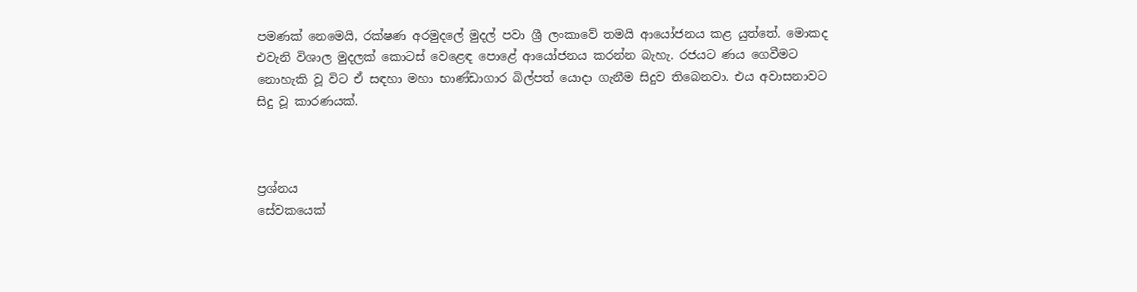පමණක් නෙමෙයි, රක්ෂණ අරමුදලේ මුදල් පවා ශ්‍රී ලංකාවේ තමයි ආයෝජනය කළ යුත්තේ. මොකද එවැනි විශාල මුදලක් කොටස් වෙළෙඳ පොළේ ආයෝජනය කරන්න බැහැ. රජයට ණය ගෙවීමට නොහැකි වූ විට ඒ සඳහා මහා භාණ්ඩාගාර බිල්පත් යොදා ගැනීම සිදුව තිබෙනවා. එය අවාසනාවට සිදු වූ කාරණයක්.



ප්‍රශ්නය
සේවකයෙක්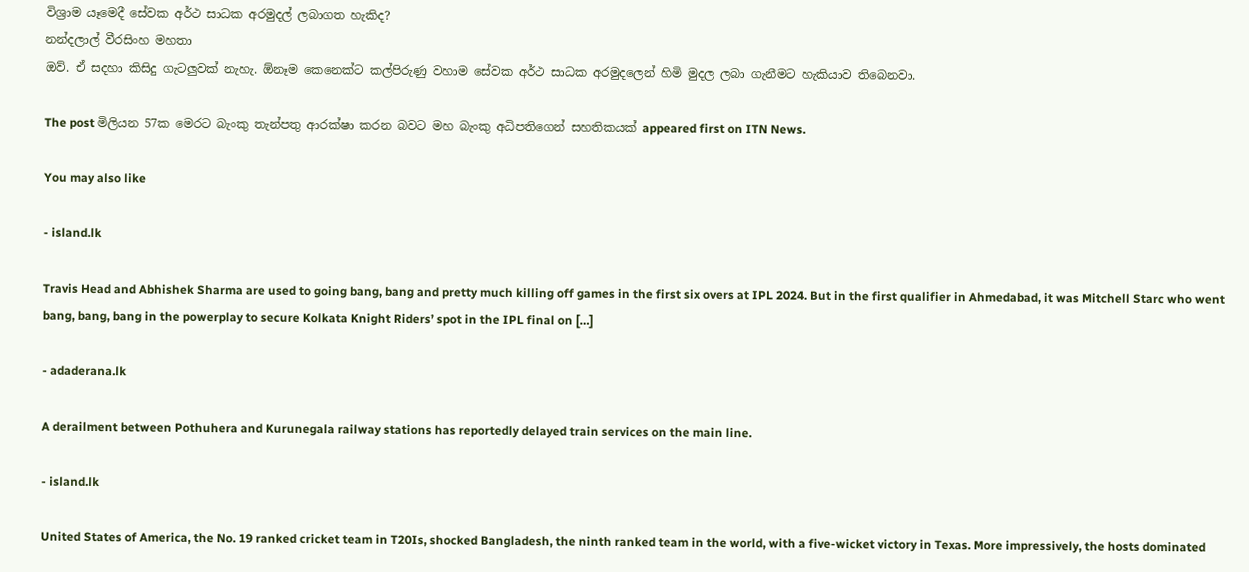විශ්‍රාම යෑමෙදී සේවක අර්ථ සාධක අරමුදල් ලබාගත හැකිද?
නන්දලාල් වීරසිංහ මහතා
ඔව්. ඒ සදහා කිසිදු ගැටලුවක් නැහැ. ඕනෑම කෙනෙක්ට කල්පිරුණු වහාම සේවක අර්ථ සාධක අරමුදලෙන් හිමි මුදල ලබා ගැනීමට හැකියාව තිබෙනවා.

The post මිලියන 57ක මෙරට බැංකු තැන්පතු ආරක්ෂා කරන බවට මහ බැංකු අධිපතිගෙන් සහතිකයක් appeared first on ITN News.

You may also like

- island.lk

Travis Head and Abhishek Sharma are used to going bang, bang and pretty much killing off games in the first six overs at IPL 2024. But in the first qualifier in Ahmedabad, it was Mitchell Starc who went bang, bang, bang in the powerplay to secure Kolkata Knight Riders’ spot in the IPL final on […]

- adaderana.lk

A derailment between Pothuhera and Kurunegala railway stations has reportedly delayed train services on the main line.

- island.lk

United States of America, the No. 19 ranked cricket team in T20Is, shocked Bangladesh, the ninth ranked team in the world, with a five-wicket victory in Texas. More impressively, the hosts dominated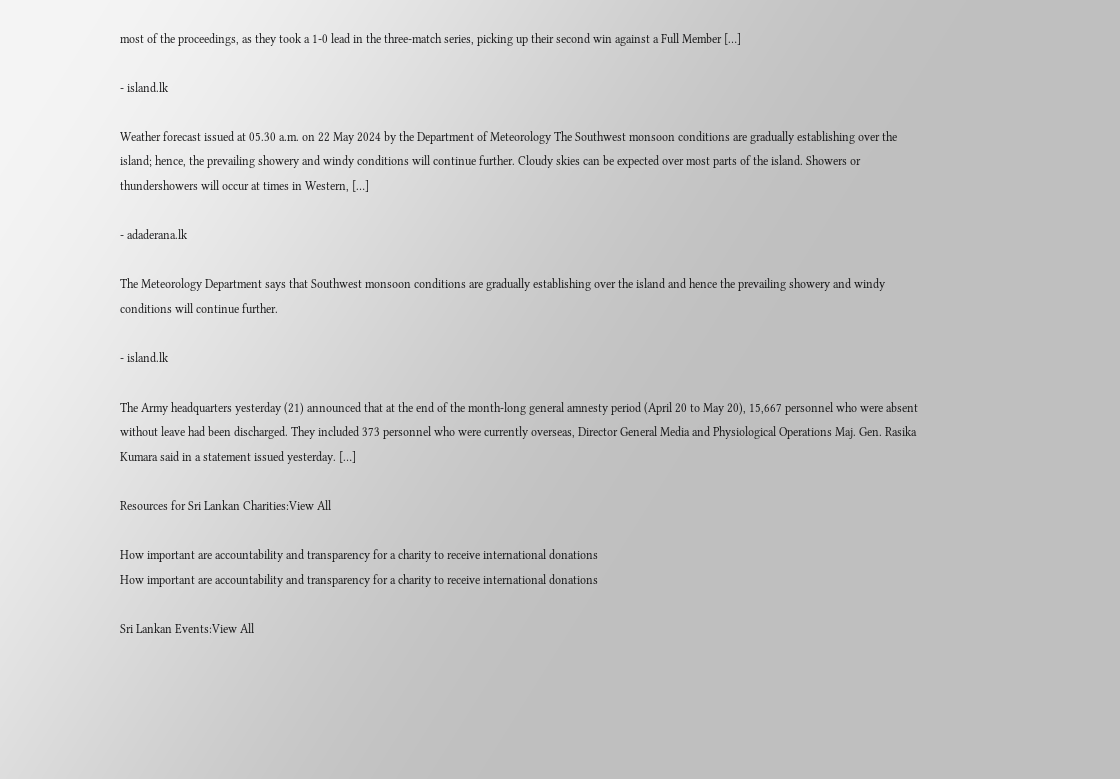most of the proceedings, as they took a 1-0 lead in the three-match series, picking up their second win against a Full Member […]

- island.lk

Weather forecast issued at 05.30 a.m. on 22 May 2024 by the Department of Meteorology The Southwest monsoon conditions are gradually establishing over the island; hence, the prevailing showery and windy conditions will continue further. Cloudy skies can be expected over most parts of the island. Showers or thundershowers will occur at times in Western, […]

- adaderana.lk

The Meteorology Department says that Southwest monsoon conditions are gradually establishing over the island and hence the prevailing showery and windy conditions will continue further.

- island.lk

The Army headquarters yesterday (21) announced that at the end of the month-long general amnesty period (April 20 to May 20), 15,667 personnel who were absent without leave had been discharged. They included 373 personnel who were currently overseas, Director General Media and Physiological Operations Maj. Gen. Rasika Kumara said in a statement issued yesterday. […]

Resources for Sri Lankan Charities:View All

How important are accountability and transparency for a charity to receive international donations
How important are accountability and transparency for a charity to receive international donations

Sri Lankan Events:View All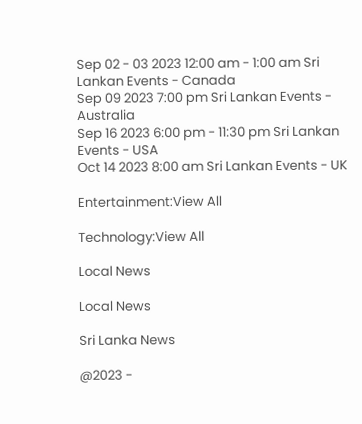Sep 02 - 03 2023 12:00 am - 1:00 am Sri Lankan Events - Canada
Sep 09 2023 7:00 pm Sri Lankan Events - Australia
Sep 16 2023 6:00 pm - 11:30 pm Sri Lankan Events - USA
Oct 14 2023 8:00 am Sri Lankan Events - UK

Entertainment:View All

Technology:View All

Local News

Local News

Sri Lanka News

@2023 -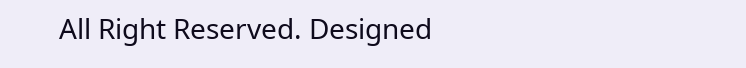All Right Reserved. Designed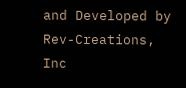and Developed by Rev-Creations, Inc